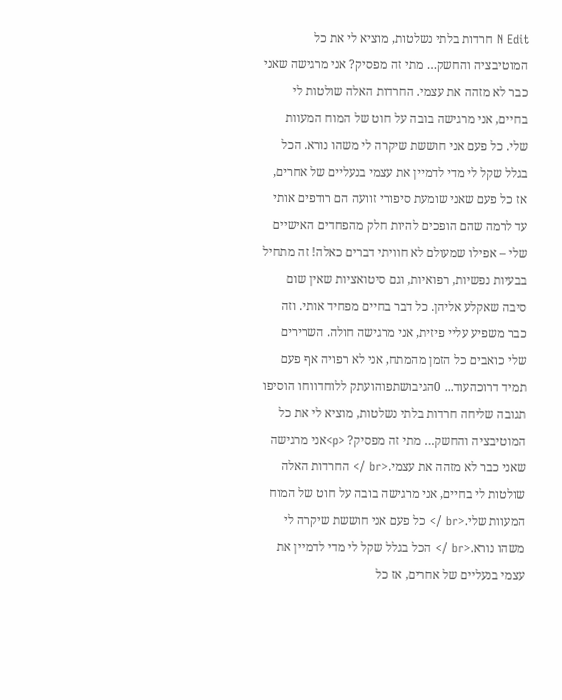N Edit חרדות בלתי נשלטות, מוציא לי את כל המוטיבציה והחשק… מתי זה מפסיק? אני מרגישה שאני כבר לא מזהה את עצמי. החרדות האלה שולטות לי בחיים, אני מרגישה בובה על חוט של המוח המעוות שלי. כל פעם אני חוששת שיקרה לי משהו נורא. הכל בגלל שקל לי מדי לדמיין את עצמי בנעליים של אחרים, אז כל פעם שאני שומעת סיפורי זוועה הם רודפים אותי עד לרמה שהם הופכים להיות חלק מהפחדים האישיים שלי – אפילו שמעולם לא חוויתי דברים כאלה! זה מתחיל בבעיות נפשיות, רפואיות, וגם סיטואציות שאין שום סיבה שאקלע אליהן. כל דבר בחיים מפחיד אותי. וזה כבר משפיע עליי פיזית, אני מרגישה חולה. השרירים שלי כואבים כל הזמן מהמתח, אני לא רפויה אף פעם תמיד דרוכהעוד... 0הגיבושתפוהועתק ללוחדווחו הוסיפו תגובה שליחה חרדות בלתי נשלטות, מוציא לי את כל המוטיבציה והחשק… מתי זה מפסיק? <p>אני מרגישה שאני כבר לא מזהה את עצמי.<br /> החרדות האלה שולטות לי בחיים, אני מרגישה בובה על חוט של המוח המעוות שלי.<br /> כל פעם אני חוששת שיקרה לי משהו נורא.<br /> הכל בגלל שקל לי מדי לדמיין את עצמי בנעליים של אחרים, אז כל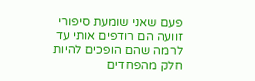פעם שאני שומעת סיפורי זוועה הם רודפים אותי עד לרמה שהם הופכים להיות חלק מהפחדים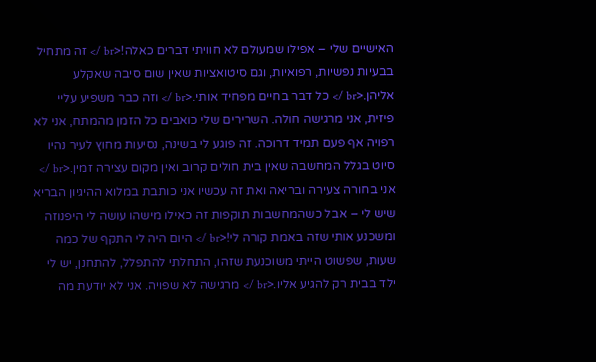האישיים שלי – אפילו שמעולם לא חוויתי דברים כאלה!<br /> זה מתחיל בבעיות נפשיות, רפואיות, וגם סיטואציות שאין שום סיבה שאקלע אליהן.<br /> כל דבר בחיים מפחיד אותי.<br /> וזה כבר משפיע עליי פיזית, אני מרגישה חולה. השרירים שלי כואבים כל הזמן מהמתח, אני לא רפויה אף פעם תמיד דרוכה. זה פוגע לי בשינה, נסיעות מחוץ לעיר נהיו סיוט בגלל המחשבה שאין בית חולים קרוב ואין מקום עצירה זמין.<br /> אני בחורה צעירה ובריאה ואת זה עכשיו אני כותבת במלוא ההיגיון הבריא שיש לי – אבל כשהמחשבות תוקפות זה כאילו מישהו עושה לי היפנוזה ומשכנע אותי שזה באמת קורה לי!<br /> היום היה לי התקף של כמה שעות, שפשוט הייתי משוכנעת שזהו, התחלתי להתפלל, להתחנן, יש לי ילד בבית רק להגיע אליו.<br /> מרגישה לא שפויה. אני לא יודעת מה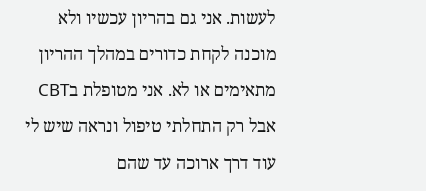לעשות. אני גם בהריון עכשיו ולא מוכנה לקחת כדורים במהלך ההריון מתאימים או לא. אני מטופלת בCBT אבל רק התחלתי טיפול ונראה שיש לי עוד דרך ארוכה עד שהם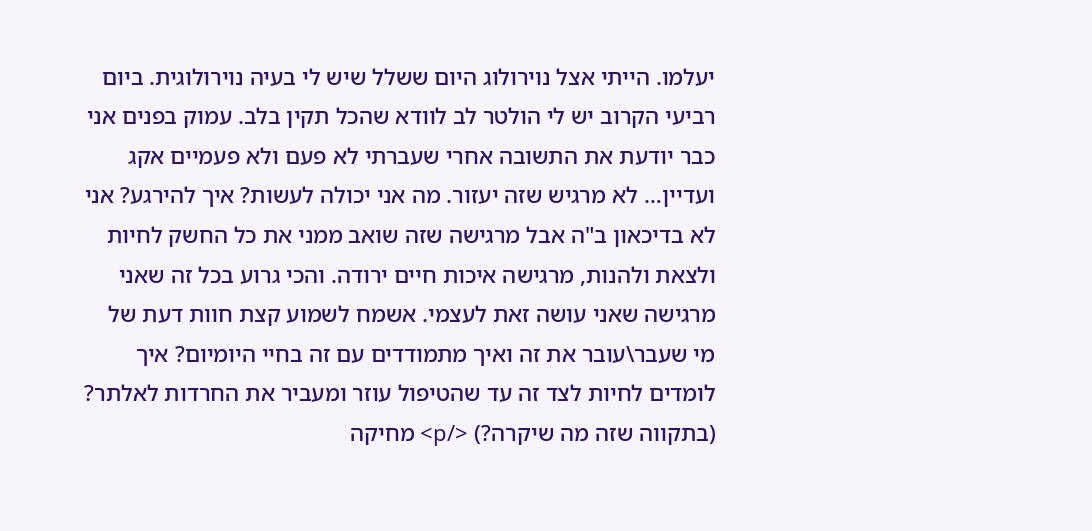יעלמו. הייתי אצל נוירולוג היום ששלל שיש לי בעיה נוירולוגית. ביום רביעי הקרוב יש לי הולטר לב לוודא שהכל תקין בלב. עמוק בפנים אני כבר יודעת את התשובה אחרי שעברתי לא פעם ולא פעמיים אקג ועדיין… לא מרגיש שזה יעזור. מה אני יכולה לעשות? איך להירגע? אני לא בדיכאון ב"ה אבל מרגישה שזה שואב ממני את כל החשק לחיות ולצאת ולהנות, מרגישה איכות חיים ירודה. והכי גרוע בכל זה שאני מרגישה שאני עושה זאת לעצמי. אשמח לשמוע קצת חוות דעת של מי שעבר\עובר את זה ואיך מתמודדים עם זה בחיי היומיום? איך לומדים לחיות לצד זה עד שהטיפול עוזר ומעביר את החרדות לאלתר? (בתקווה שזה מה שיקרה?) </p> מחיקה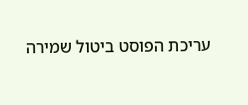עריכת הפוסט ביטול שמירה